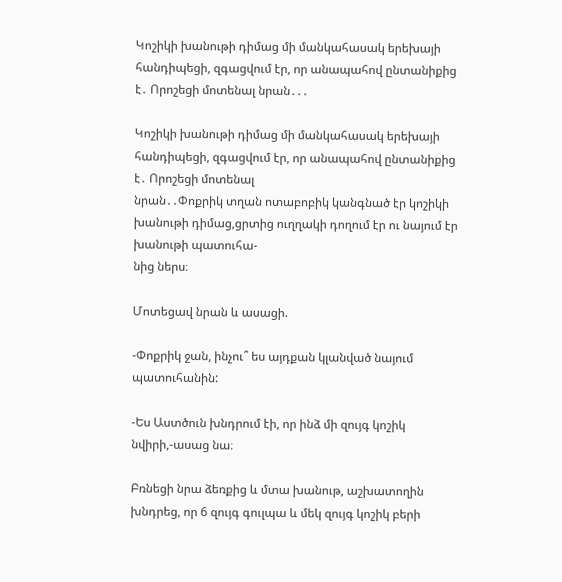Կոշիկի խանութի դիմաց մի մանկահասակ երեխայի հանդիպեցի, զգացվում էր, որ անապահով ընտանիքից է․ Որոշեցի մոտենալ նրան․․․

Կոշիկի խանութի դիմաց մի մանկահասակ երեխայի հանդիպեցի, զգացվում էր, որ անապահով ընտանիքից է․ Որոշեցի մոտենալ
նրան․․Փոքրիկ տղան ոտաբոբիկ կանգնած էր կոշիկի խանութի դիմաց,ցրտից ուղղակի դողում էր ու նայում էր խանութի պատուհա-
նից ներս։

Մոտեցավ նրան և ասացի.

-Փոքրիկ ջան, ինչու՞ ես այդքան կլանված նայում պատուհանին:

-Ես Աստծուն խնդրում էի, որ ինձ մի զույգ կոշիկ նվիրի,-ասաց նա։

Բռնեցի նրա ձեռքից և մտա խանութ, աշխատողին խնդրեց, որ 6 զույգ գուլպա և մեկ զույգ կոշիկ բերի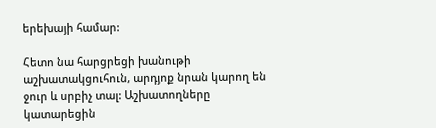երեխայի համար:

Հետո նա հարցրեցի խանութի աշխատակցուհուն, արդյոք նրան կարող են ջուր և սրբիչ տալ: Աշխատողները կատարեցին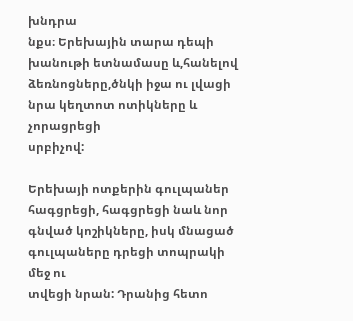խնդրա
նքս։ Երեխային տարա դեպի խանութի ետնամասը և,հանելով ձեռնոցները,ծնկի իջա ու լվացի նրա կեղտոտ ոտիկները և չորացրեցի
սրբիչով:

Երեխայի ոտքերին գուլպաներ հագցրեցի, հագցրեցի նաև նոր գնված կոշիկները, իսկ մնացած գուլպաները դրեցի տոպրակի մեջ ու
տվեցի նրան: Դրանից հետո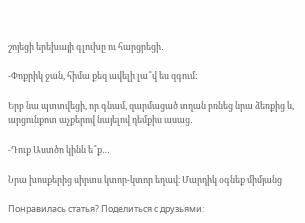շոյեցի երեխայի գլուխը ու հարցրեցի․

-Փոքրիկ ջան, հիմա քեզ ավելի լա՞վ ես զգում:

Երբ նա պտտվեցի, որ գնամ, զարմացած տղան բռնեց նրա ձեռքից և, արցունքոտ աչքերով նայելով դեմքիս ասաց․

-Դուք Աստծո կինն ե՞ք…

Նրա խոսքերից սիրտս կտոր-կտոր եղավ։ Մարդիկ օգնեք միմյանց

Понравилась статья? Поделиться с друзьями: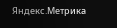Яндекс.Метрика